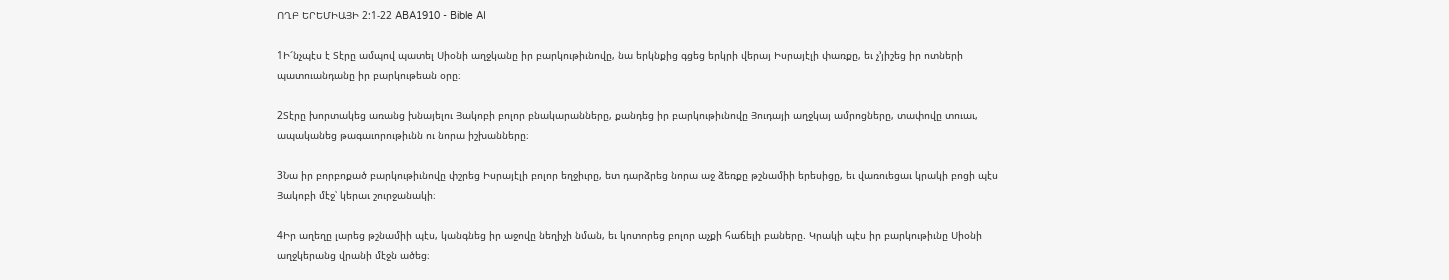ՈՂԲ ԵՐԵՄԻԱՅԻ 2:1-22 ABA1910 - Bible AI

1Ի՜նչպէս է Տէրը ամպով պատել Սիօնի աղջկանը իր բարկութիւնովը, նա երկնքից գցեց երկրի վերայ Իսրայէլի փառքը, եւ չ’յիշեց իր ոտների պատուանդանը իր բարկութեան օրը։

2Տէրը խորտակեց առանց խնայելու Յակոբի բոլոր բնակարանները, քանդեց իր բարկութիւնովը Յուդայի աղջկայ ամրոցները, տափովը տուաւ, ապականեց թագաւորութիւնն ու նորա իշխանները։

3Նա իր բորբոքած բարկութիւնովը փշրեց Իսրայէլի բոլոր եղջիւրը, ետ դարձրեց նորա աջ ձեռքը թշնամիի երեսիցը, եւ վառուեցաւ կրակի բոցի պէս Յակոբի մէջ՝ կերաւ շուրջանակի։

4Իր աղեղը լարեց թշնամիի պէս, կանգնեց իր աջովը նեղիչի նման, եւ կոտորեց բոլոր աչքի հաճելի բաները. Կրակի պէս իր բարկութիւնը Սիօնի աղջկերանց վրանի մէջն ածեց։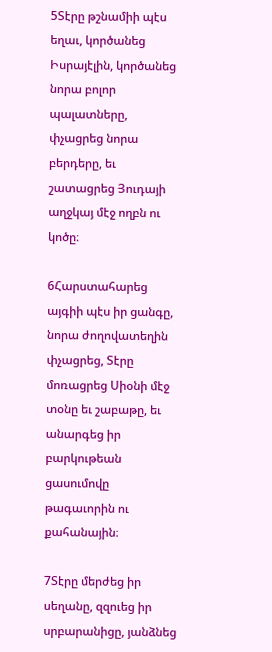5Տէրը թշնամիի պէս եղաւ, կործանեց Իսրայէլին, կործանեց նորա բոլոր պալատները, փչացրեց նորա բերդերը, եւ շատացրեց Յուդայի աղջկայ մէջ ողբն ու կոծը։

6Հարստահարեց այգիի պէս իր ցանգը, նորա ժողովատեղին փչացրեց, Տէրը մոռացրեց Սիօնի մէջ տօնը եւ շաբաթը, եւ անարգեց իր բարկութեան ցասումովը թագաւորին ու քահանային։

7Տէրը մերժեց իր սեղանը, զզուեց իր սրբարանիցը, յանձնեց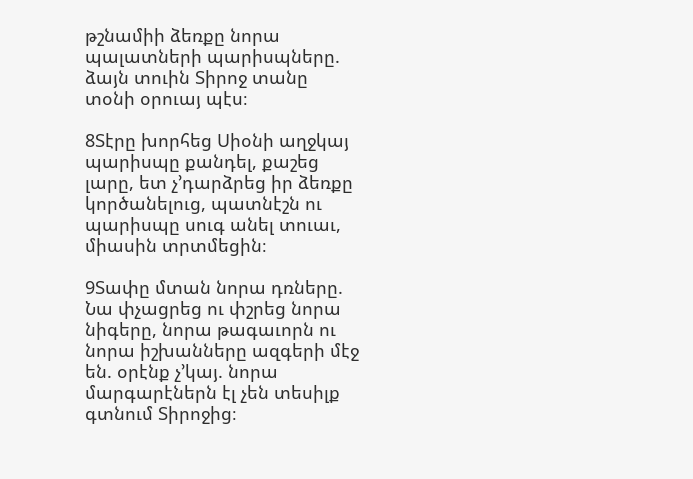թշնամիի ձեռքը նորա պալատների պարիսպները. ձայն տուին Տիրոջ տանը տօնի օրուայ պէս։

8Տէրը խորհեց Սիօնի աղջկայ պարիսպը քանդել, քաշեց լարը, ետ չ’դարձրեց իր ձեռքը կործանելուց, պատնէշն ու պարիսպը սուգ անել տուաւ, միասին տրտմեցին։

9Տափը մտան նորա դռները. Նա փչացրեց ու փշրեց նորա նիգերը, նորա թագաւորն ու նորա իշխանները ազգերի մէջ են. օրէնք չ’կայ. նորա մարգարէներն էլ չեն տեսիլք գտնում Տիրոջից։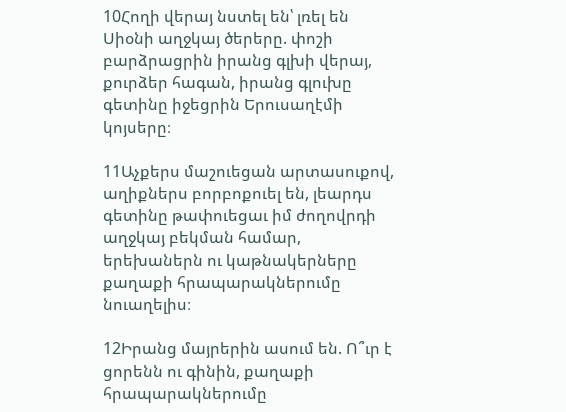10Հողի վերայ նստել են՝ լռել են Սիօնի աղջկայ ծերերը. փոշի բարձրացրին իրանց գլխի վերայ, քուրձեր հագան, իրանց գլուխը գետինը իջեցրին Երուսաղէմի կոյսերը։

11Աչքերս մաշուեցան արտասուքով, աղիքներս բորբոքուել են, լեարդս գետինը թափուեցաւ իմ ժողովրդի աղջկայ բեկման համար, երեխաներն ու կաթնակերները քաղաքի հրապարակներումը նուաղելիս։

12Իրանց մայրերին ասում են. Ո՞ւր է ցորենն ու գինին, քաղաքի հրապարակներումը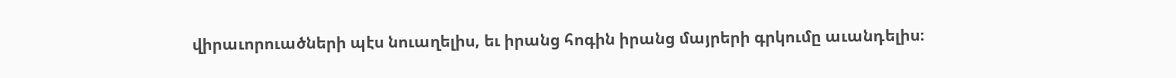վիրաւորուածների պէս նուաղելիս, եւ իրանց հոգին իրանց մայրերի գրկումը աւանդելիս։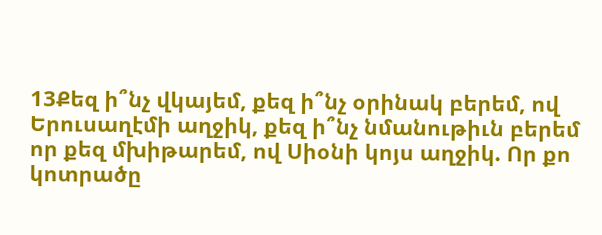13Քեզ ի՞նչ վկայեմ, քեզ ի՞նչ օրինակ բերեմ, ով Երուսաղէմի աղջիկ, քեզ ի՞նչ նմանութիւն բերեմ որ քեզ մխիթարեմ, ով Սիօնի կոյս աղջիկ. Որ քո կոտրածը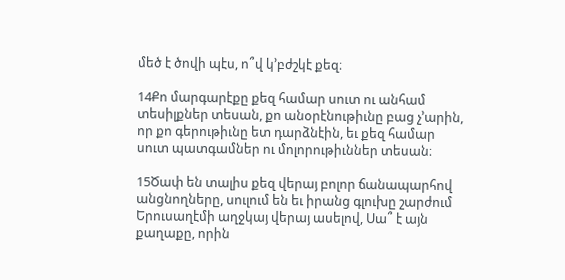մեծ է ծովի պէս, ո՞վ կ’բժշկէ քեզ։

14Քո մարգարէքը քեզ համար սուտ ու անհամ տեսիլքներ տեսան, քո անօրէնութիւնը բաց չ’արին, որ քո գերութիւնը ետ դարձնէին, եւ քեզ համար սուտ պատգամներ ու մոլորութիւններ տեսան։

15Ծափ են տալիս քեզ վերայ բոլոր ճանապարհով անցնողները, սուլում են եւ իրանց գլուխը շարժում Երուսաղէմի աղջկայ վերայ ասելով, Սա՞ է այն քաղաքը, որին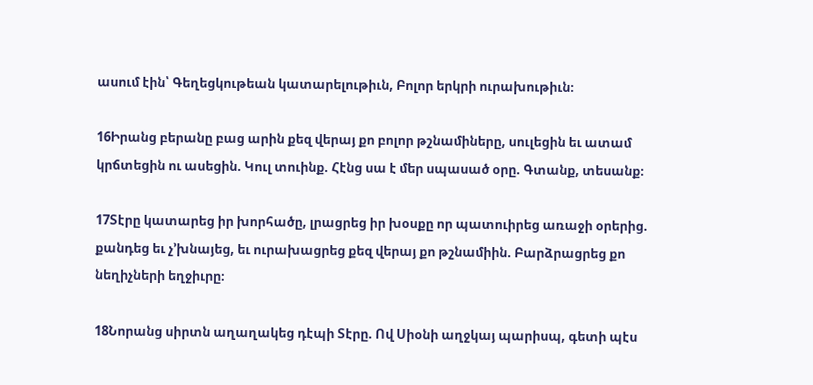ասում էին՝ Գեղեցկութեան կատարելութիւն, Բոլոր երկրի ուրախութիւն։

16Իրանց բերանը բաց արին քեզ վերայ քո բոլոր թշնամիները, սուլեցին եւ ատամ կրճտեցին ու ասեցին. Կուլ տուինք. Հէնց սա է մեր սպասած օրը. Գտանք, տեսանք։

17Տէրը կատարեց իր խորհածը, լրացրեց իր խօսքը որ պատուիրեց առաջի օրերից. քանդեց եւ չ’խնայեց, եւ ուրախացրեց քեզ վերայ քո թշնամիին. Բարձրացրեց քո նեղիչների եղջիւրը։

18Նորանց սիրտն աղաղակեց դէպի Տէրը. Ով Սիօնի աղջկայ պարիսպ, գետի պէս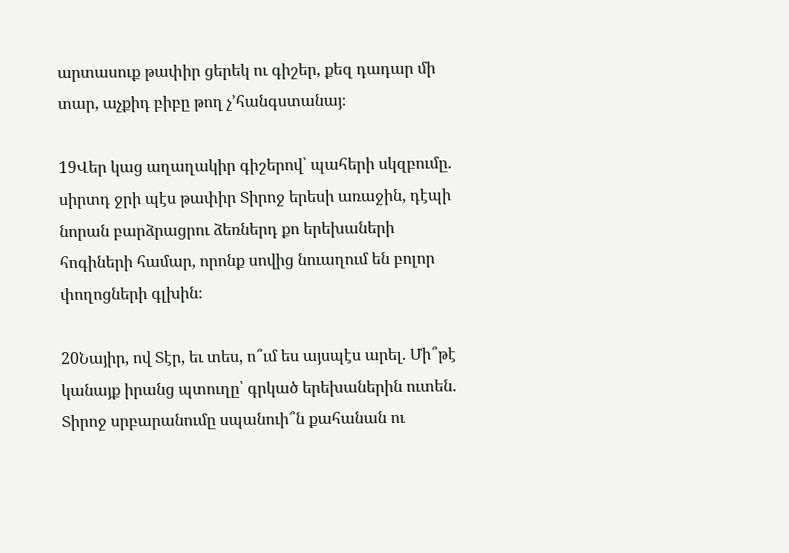արտասուք թափիր ցերեկ ու գիշեր, քեզ դադար մի տար, աչքիդ բիբը թող չ’հանգստանայ։

19Վեր կաց աղաղակիր գիշերով՝ պահերի սկզբումը. սիրտդ ջրի պէս թափիր Տիրոջ երեսի առաջին, դէպի նորան բարձրացրու ձեռներդ քո երեխաների հոգիների համար, որոնք սովից նուաղում են բոլոր փողոցների գլխին։

20Նայիր, ով Տէր, եւ տես, ո՞ւմ ես այսպէս արել. Մի՞թէ կանայք իրանց պտուղը՝ գրկած երեխաներին ուտեն. Տիրոջ սրբարանումը սպանուի՞ն քահանան ու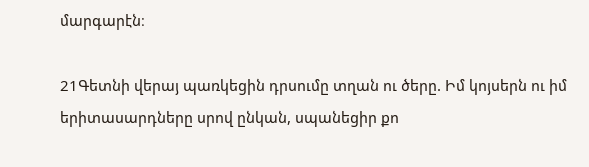մարգարէն։

21Գետնի վերայ պառկեցին դրսումը տղան ու ծերը. Իմ կոյսերն ու իմ երիտասարդները սրով ընկան, սպանեցիր քո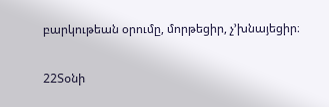բարկութեան օրումը, մորթեցիր, չ’խնայեցիր։

22Տօնի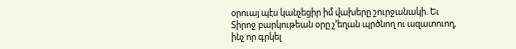օրուայ պէս կանչեցիր իմ վախերը շուրջանակի. Եւ Տիրոջ բարկութեան օրը չ’եղան պրծնող ու ազատուող, ինչ որ գրկել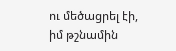ու մեծացրել էի, իմ թշնամին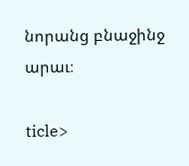նորանց բնաջինջ արաւ։

ticle>